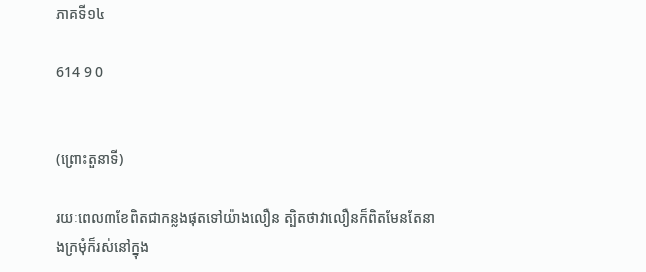ភាគទី១៤

614 9 0


(ព្រោះតួនាទី)

រយៈពេល៣ខែពិតជាកន្លងផុតទៅយ៉ាងលឿន ត្បិតថាវាលឿនក៏ពិតមែនតែនាងក្រមុំក៏រស់នៅក្នុង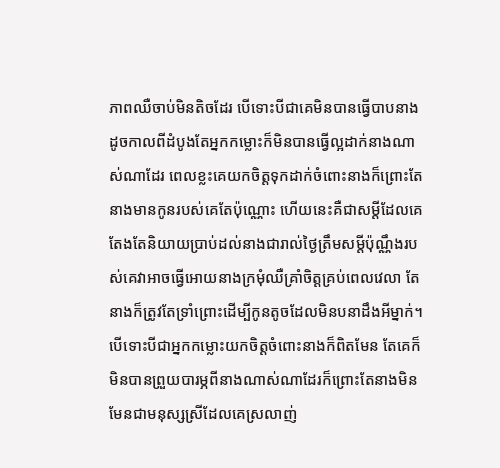ភាពឈឺចាប់មិនតិចដែរ បើទោះបីជាគេមិនបានធ្វើបាបនាងដូចកាលពីដំបូងតែអ្នកកម្លោះក៏មិនបានធ្វើល្អដាក់នាងណាស់ណាដែរ ពេលខ្លះគេយកចិត្តទុកដាក់ចំពោះនាងក៏ព្រោះតែនាងមានកូនរបស់គេតែប៉ុណ្ណោះ ហើយនេះគឺជាសម្ដីដែលគេតែងតែនិយាយប្រាប់ដល់នាងជារាល់ថ្ងៃត្រឹមសម្ដីប៉ុណ្ណឹងរបស់គេវាអាចធ្វើអោយនាងក្រមុំឈឺគ្រាំចិត្តគ្រប់ពេលវេលា តែនាងក៏ត្រូវតែទ្រាំព្រោះដើម្បីកូនតូចដែលមិនបនាដឹងអីម្នាក់។
បើទោះបីជាអ្នកកម្លោះយកចិត្តចំពោះនាងក៏ពិតមែន តែគេក៏មិនបានព្រួយបារម្ភពីនាងណាស់ណាដែរក៏ព្រោះតែនាងមិនមែនជាមនុស្សស្រីដែលគេស្រលាញ់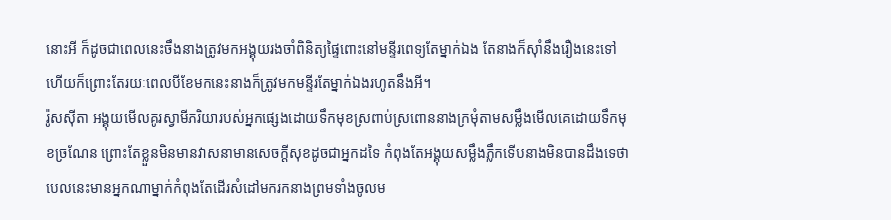នោះអី ក៏ដូចជាពេលនេះចឹងនាងត្រូវមកអង្គុយរងចាំពិនិត្យផ្ទៃពោះនៅមន្ទីរពេទ្យតែម្នាក់ឯង តែនាងក៏ស៊ាំនឹងរឿងនេះទៅហើយក៏ព្រោះតែរយៈពេលបីខែមកនេះនាងក៏ត្រូវមកមន្ទីរតែម្នាក់ឯងរហូតនឹងអី។
រ៉ូសស៊ីតា អង្គុយមើលគូរស្វាមីភរិយារបស់អ្នកផ្សេងដោយទឹកមុខស្រពាប់ស្រពោននាងក្រមុំតាមសម្លឹងមើលគេដោយទឹកមុខច្រណែន ព្រោះតែខ្លួនមិនមានវាសនាមានសេចក្ដីសុខដូចជាអ្នកដទៃ កំពុងតែអង្គុយសម្លឹងភ្លឹកទើបនាងមិនបានដឹងទេថាបេលនេះមានអ្នកណាម្នាក់កំពុងតែដើរសំដៅមករកនាងព្រមទាំងចូលម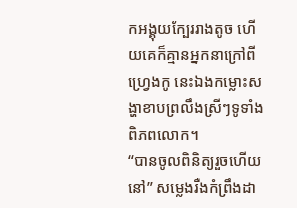កអង្គុយក្បែររាងតូច ហើយគេក៏គ្មានអ្នកនាក្រៅពី ហ្រ្វេងកូ នេះឯងកម្លោះសង្ហាខាបព្រលឹងស្រីៗទូទាំងពិភពលោក។
“បានចូលពិនិត្យរួចហើយនៅ” សម្លេងរឺងកំព្រឹងដា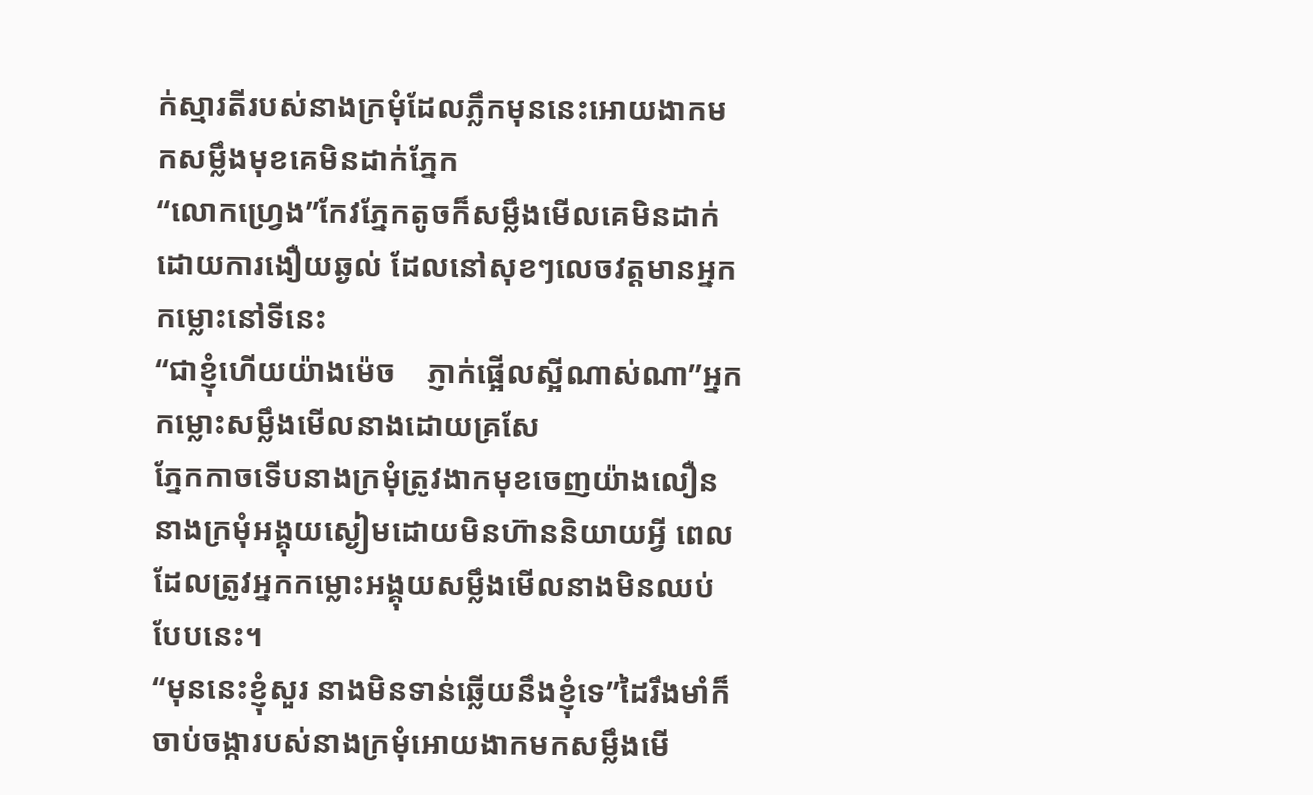ក់ស្មារតីរបស់នាងក្រមុំដែលភ្លឹកមុននេះអោយងាកមកសម្លឹងមុខគេមិនដាក់ភ្នែក
“លោកហ្វ្រេង”កែវភ្នែកតូចក៏សម្លឹងមើលគេមិនដាក់ដោយការងឿយឆ្ងល់ ដែលនៅសុខៗលេចវត្តមានអ្នកកម្លោះនៅទីនេះ
“ជាខ្ញុំហើយយ៉ាងម៉េច    ភ្ញាក់ផ្អើលស្អីណាស់ណា”អ្នកកម្លោះសម្លឹងមើលនាងដោយគ្រសែ
ភ្នែកកាចទើបនាងក្រមុំត្រូវងាកមុខចេញយ៉ាងលឿន
នាងក្រមុំអង្គុយស្ងៀមដោយមិនហ៊ាននិយាយអ្វី ពេលដែលត្រូវអ្នកកម្លោះអង្គុយសម្លឹងមើលនាងមិនឈប់បែបនេះ។
“មុននេះខ្ញុំសួរ នាងមិនទាន់ឆ្លើយនឹងខ្ញុំទេ”ដៃរឹងមាំក៏ចាប់ចង្ការបស់នាងក្រមុំអោយងាកមកសម្លឹងមើ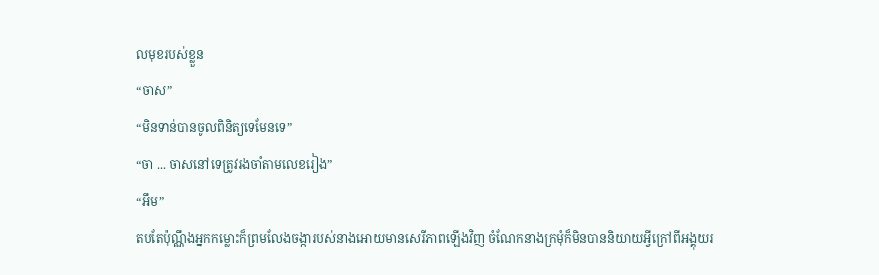លមុខរបស់ខ្លួន
“ចាស”
“មិនទាន់បានចូលពិនិត្យទេមែនទេ”
“ចា ... ចាសនៅទេត្រូវរងចាំតាមលេខរៀង”
“អឹម”
តបតែប៉ុណ្ណឹងអ្នកកម្លោះក៏ព្រមលែងចង្ការបស់នាងអោយមានសេរីភាពឡើងវិញ ចំណែកនាងក្រមុំក៏មិនបាននិយាយអ្វីក្រៅពីអង្គុយរ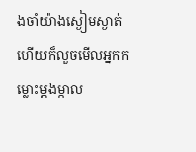ងចាំយ៉ាងស្ងៀមស្ងាត់ ហើយក៏លួចមើលអ្នកកម្លោះម្ដងម្កាល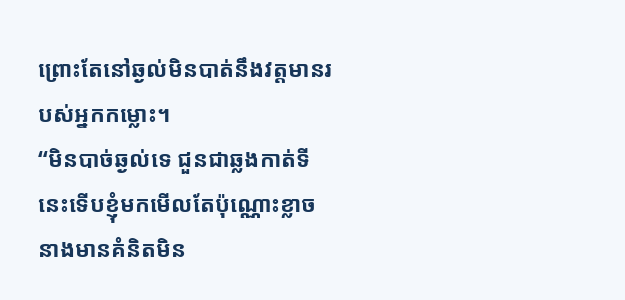ព្រោះតែនៅឆ្ងល់មិនបាត់នឹងវត្តមានរបស់អ្នកកម្លោះ។
“មិនបាច់ឆ្ងល់ទេ ជួនជាឆ្លងកាត់ទីនេះទើបខ្ញុំមកមើលតែប៉ុណ្ណោះខ្លាចនាងមានគំនិតមិន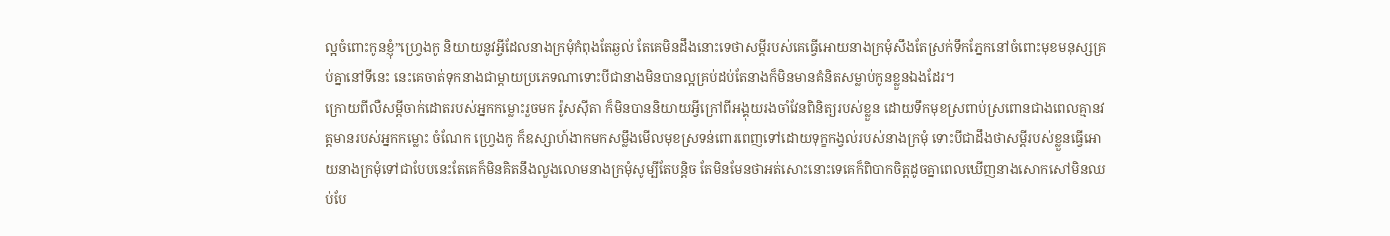ល្អចំពោះកូនខ្ញុំ”ហ្វ្រេងកូ និយាយនូវអ្វីដែលនាងក្រមុំកំពុងតែឆ្ងល់ តែគេមិនដឹងនោះទេថាសម្ដីរបស់គេធ្វើអោយនាងក្រមុំសឹងតែស្រក់ទឹកភ្នែកនៅចំពោះមុខមនុស្សគ្រប់គ្នានៅទីនេះ នេះគេចាត់ទុកនាងជាម្ដាយប្រភេទណាទោះបីជានាងមិនបានល្អគ្រប់ដប់តែនាងក៏មិនមានគំនិតសម្លាប់កូនខ្លួនឯងដែរ។
ក្រោយពីលឺសម្ដីចាក់ដោតរបស់អ្នកកម្លោះរួចមក រ៉ូសស៊ីតា ក៏មិនបាននិយាយអ្វីក្រៅពីអង្គុយរងចាំវែនពិនិត្យរបស់ខ្លួន ដោយទឹកមុខស្រពាប់ស្រពោនជាងពេលគ្មានវត្តមានរបស់អ្នកកម្លោះ ចំណែក ហ្វ្រេងកូ ក៏ឧស្សាហ៍ងាកមកសម្លឹងមើលមុខស្រទន់ពោរពេញទៅដោយទុក្ខកង្វល់របស់នាងក្រមុំ ទោះបីជាដឹងថាសម្ដីរបស់ខ្លួនធ្វើអោយនាងក្រមុំទៅជាបែបនេះតែគេក៏មិនគិតនឹងលួងលោមនាងក្រមុំសូម្បីតែបន្តិច តែមិនមែនថាអត់សោះនោះទេគេក៏ពិបាកចិត្តដូចគ្នាពេលឃើញនាងសោកសៅមិនឈប់បែ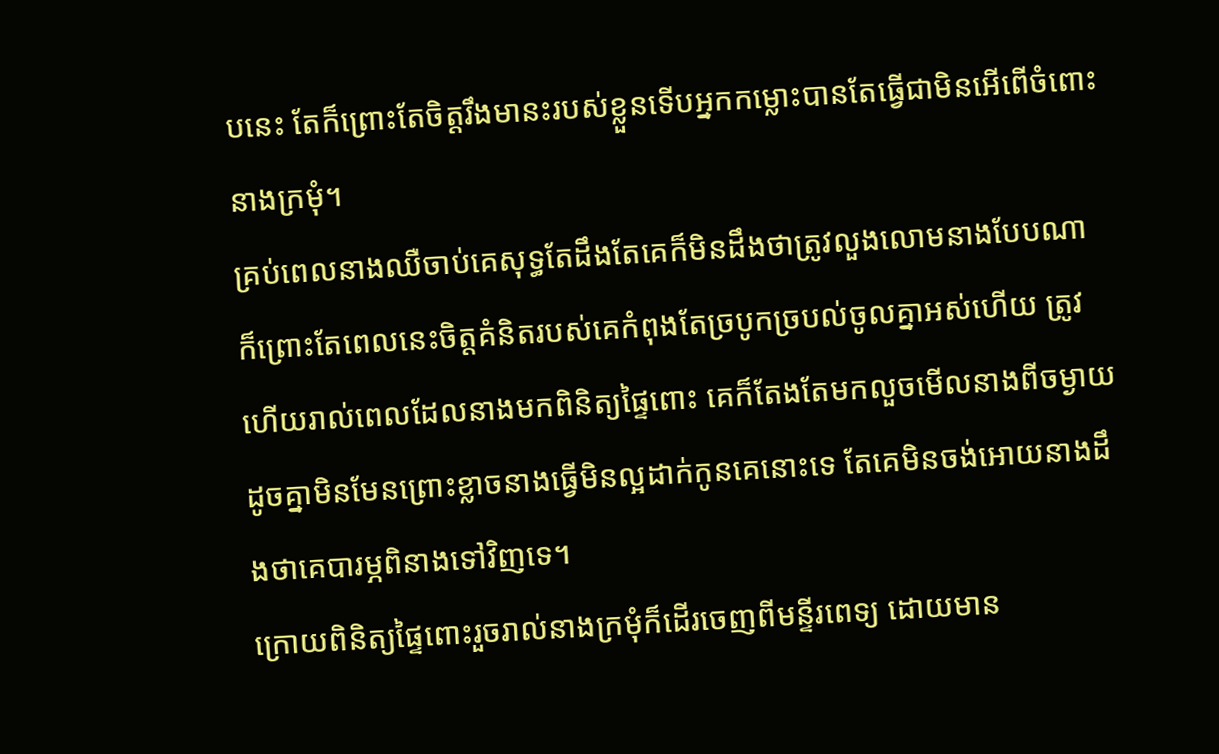បនេះ តែក៏ព្រោះតែចិត្តរឹងមានះរបស់ខ្លួនទើបអ្នកកម្លោះបានតែធ្វើជាមិនអើពើចំពោះនាងក្រមុំ។
គ្រប់ពេលនាងឈឺចាប់គេសុទ្ធតែដឹងតែគេក៏មិនដឹងថាត្រូវលួងលោមនាងបែបណា ក៏ព្រោះតែពេលនេះចិត្តគំនិតរបស់គេកំពុងតែច្របូកច្របល់ចូលគ្នាអស់ហើយ ត្រូវហើយរាល់ពេលដែលនាងមកពិនិត្យផ្ទៃពោះ គេក៏តែងតែមកលួចមើលនាងពីចម្ងាយដូចគ្នាមិនមែនព្រោះខ្លាចនាងធ្វើមិនល្អដាក់កូនគេនោះទេ តែគេមិនចង់អោយនាងដឹងថាគេបារម្ភពិនាងទៅវិញទេ។
ក្រោយពិនិត្យផ្ទៃពោះរួចរាល់នាងក្រមុំក៏ដើរចេញពីមន្ទីរពេទ្យ ដោយមាន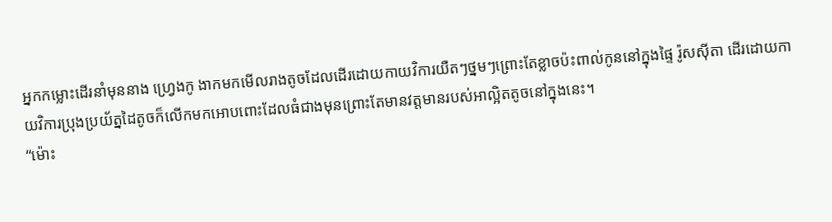អ្នកកម្លោះដើរនាំមុននាង ហ្វ្រេងកូ ងាកមកមើលរាងតូចដែលដើរដោយកាយវិការយឺតៗថ្នមៗព្រោះតែខ្លាចប៉ះពាល់កូននៅក្នុងផ្ទៃ រ៉ូសស៊ីតា ដើរដោយកាយវិការប្រុងប្រយ័ត្នដៃតូចក៏លើកមកអោបពោះដែលធំជាងមុនព្រោះតែមានវត្តមានរបស់អាល្អិតតូចនៅក្នុងនេះ។
“ម៉ោះ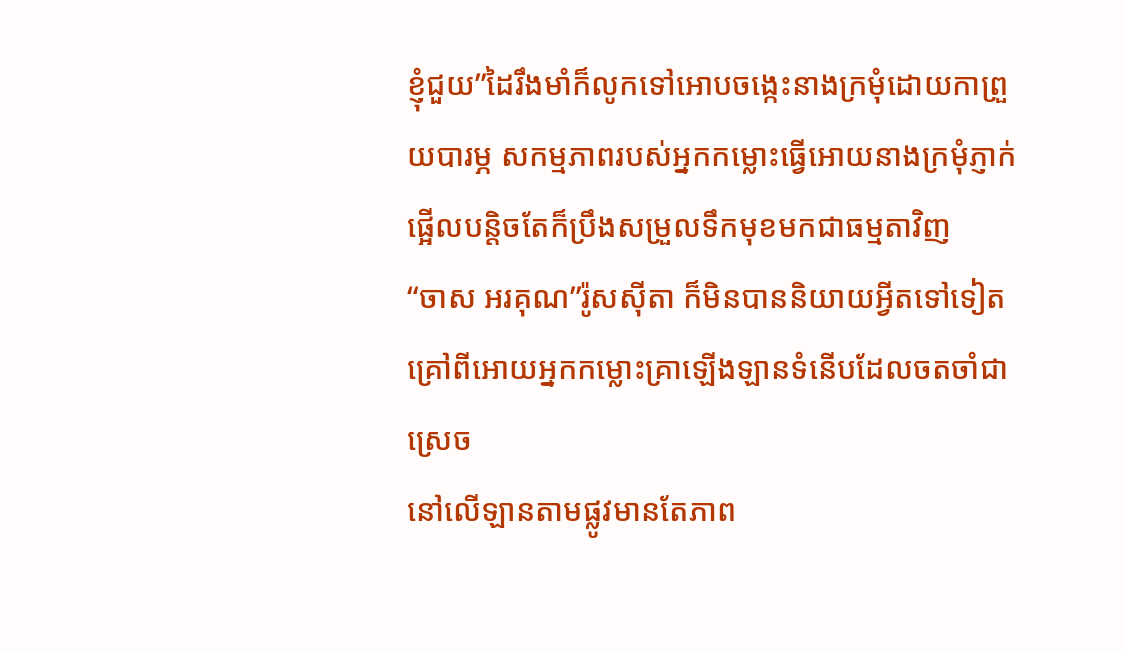ខ្ញុំជួយ”ដៃរឹងមាំក៏លូកទៅអោបចង្កេះនាងក្រមុំដោយកាព្រួយបារម្ភ សកម្មភាពរបស់អ្នកកម្លោះធ្វើអោយនាងក្រមុំភ្ញាក់ផ្អើលបន្តិចតែក៏ប្រឹងសម្រួលទឹកមុខមកជាធម្មតាវិញ
“ចាស អរគុណ”រ៉ូសស៊ីតា ក៏មិនបាននិយាយអ្វីតទៅទៀតគ្រៅពីអោយអ្នកកម្លោះគ្រាឡើងឡានទំនើបដែលចតចាំជាស្រេច
នៅលើឡានតាមផ្លូវមានតែភាព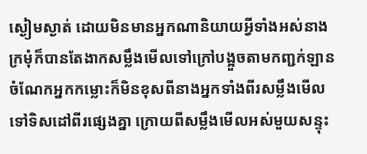ស្ងៀមស្ងាត់ ដោយមិនមានអ្នកណានិយាយអ្វីទាំងអស់នាងក្រមុំក៏បានតែងាកសម្លឹងមើលទៅក្រៅបង្អួចតាមកញ្ជក់ឡាន ចំណែកអ្នកកម្លោះក៏មិនខុសពីនាងអ្នកទាំងពីរសម្លឹងមើលទៅទិសដៅពីរផ្សេងគ្នា ក្រោយពីសម្លឹងមើលអស់មួយសន្ទុះ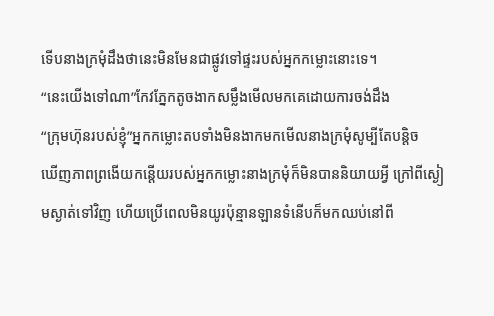ទើបនាងក្រមុំដឹងថានេះមិនមែនជាផ្លូវទៅផ្ទះរបស់អ្នកកម្លោះនោះទេ។
“នេះយើងទៅណា”កែវភ្នែកតូចងាកសម្លឹងមើលមកគេដោយការចង់ដឹង
“ក្រុមហ៊ុនរបស់ខ្ញុំ”អ្នកកម្លោះតបទាំងមិនងាកមកមើលនាងក្រមុំសូម្បីតែបន្តិច
ឃើញភាពព្រងើយកន្តើយរបស់អ្នកកម្លោះនាងក្រមុំក៏មិនបាននិយាយអ្វី ក្រៅពីស្ងៀមស្ងាត់ទៅវិញ ហើយប្រើពេលមិនយូរប៉ុន្មានឡានទំនើបក៏មកឈប់នៅពី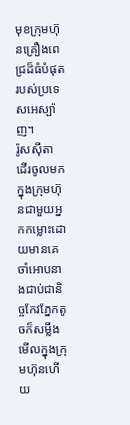មុខក្រុមហ៊ុនគ្រឿងពេជ្រដ៏ធំបំផុតរបស់ប្រទេសអេស្ប៉ាញ។
រ៉ូសស៊ីតា ដើរចូលមកក្នុងក្រុមហ៊ុនជាមួយអ្នកកម្លោះដោយមានគេចាំអោបនាងជាប់ជានិច្ចកែវភ្នែកតូចក៏សម្លឹងមើលក្នុងក្រុមហ៊ុនហើយ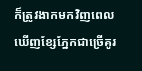ក៏ត្រូវងាកមកវិញពេលឃើញខ្សែភ្នែកជាច្រើគូរ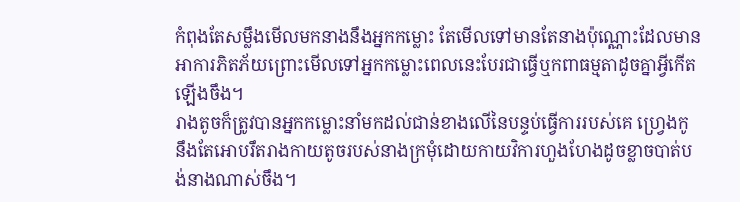កំពុងតែសម្លឹងមើលមកនាងនឹងអ្នកកម្លោះ តែមើលទៅមានតែនាងប៉ុណ្ណោះដែលមានអាការភិតភ័យព្រោះមើលទៅអ្នកកម្លោះពេលនេះបែរជាធ្វើឬកពាធម្មតាដូចគ្នាអ្វីកើតឡើងចឹង។
រាងតូចក៏ត្រូវបានអ្នកកម្លោះនាំមកដល់ជាន់ខាងលើនៃបន្ទប់ធ្វើការរបស់គេ ហ្វ្រេងកូ នឹងតែអោបរឹតរាងកាយតូចរបស់នាងក្រមុំដោយកាយវិការហួងហែងដូចខ្លាចបាត់បង់នាងណាស់ចឹង។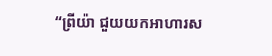“ព្រីយ៉ា ជួយយកអាហារស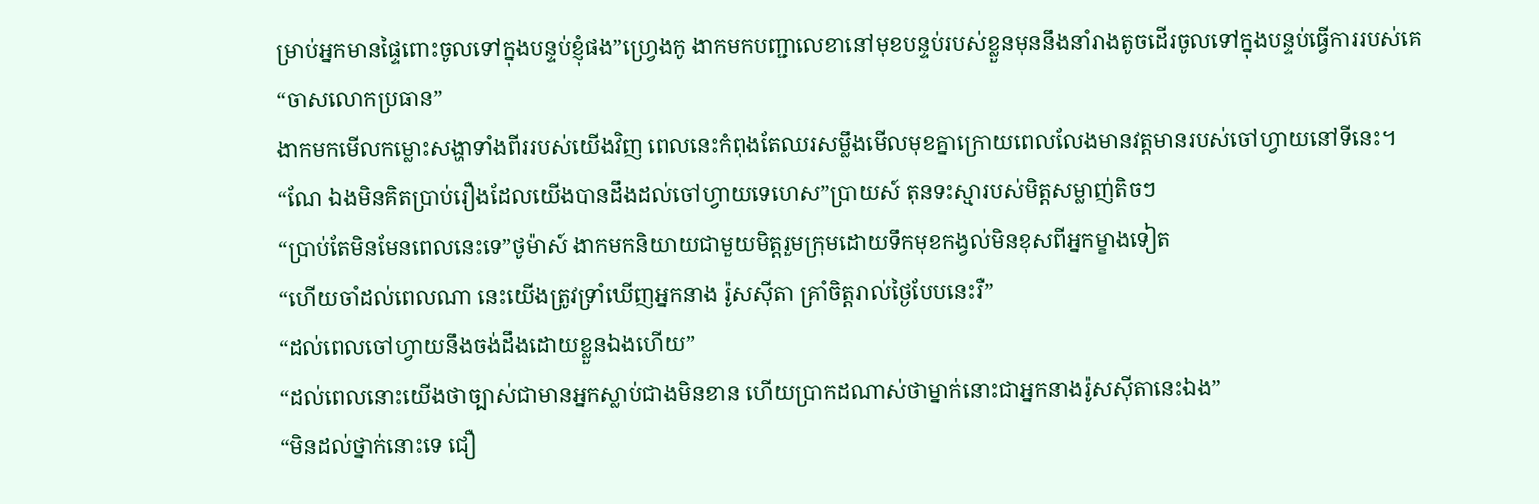ម្រាប់អ្នកមានផ្ទៃពោះចូលទៅក្នុងបន្ទប់ខ្ញុំផង”ហ្វ្រេងកូ ងាកមកបញ្ជាលេខានៅមុខបន្ទប់របស់ខ្លួនមុននឹងនាំរាងតូចដើរចូលទៅក្នុងបន្ទប់ធ្វើការរបស់គេ
“ចាសលោកប្រធាន”
ងាកមកមើលកម្លោះសង្ហាទាំងពីររបស់យើងវិញ ពេលនេះកំពុងតែឈរសម្លឹងមើលមុខគ្នាក្រោយពេលលែងមានវត្តមានរបស់ចៅហ្វាយនៅទីនេះ។
“ណែ ឯងមិនគិតប្រាប់រឿងដែលយើងបានដឹងដល់ចៅហ្វាយទេហេស”ប្រាយស៍ តុនទះស្មារបស់មិត្តសម្លាញ់តិចៗ
“ប្រាប់តែមិនមែនពេលនេះទេ”ថូម៉ាស៍ ងាកមកនិយាយជាមួយមិត្តរួមក្រុមដោយទឹកមុខកង្វល់មិនខុសពីអ្នកម្ខាងទៀត
“ហើយចាំដល់ពេលណា នេះយើងត្រូវទ្រាំឃើញអ្នកនាង រ៉ូសស៊ីតា គ្រាំចិត្តរាល់ថ្ងៃបែបនេះរឺ”
“ដល់ពេលចៅហ្វាយនឹងចង់ដឹងដោយខ្លួនឯងហើយ”
“ដល់ពេលនោះយើងថាច្បាស់ជាមានអ្នកស្លាប់ជាងមិនខាន ហើយប្រាកដណាស់ថាម្នាក់នោះជាអ្នកនាងរ៉ូសស៊ីតានេះឯង”
“មិនដល់ថ្នាក់នោះទេ ជឿ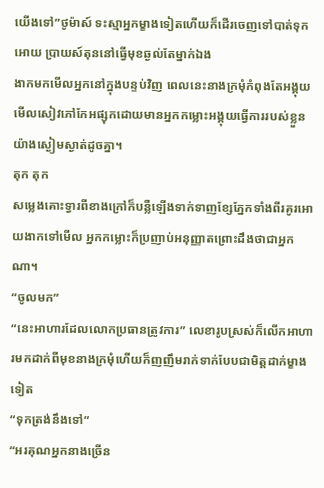យើងទៅ”ថូម៉ាស៍ ទះស្មាអ្នកម្ខាងទៀតហើយក៏ដើរចេញទៅបាត់ទុកអោយ ប្រាយស៍តុននៅធ្វើមុខឆ្ងល់តែម្នាក់ឯង
ងាកមកមើលអ្នកនៅក្នុងបន្ទប់វិញ ពេលនេះនាងក្រមុំកំពុងតែអង្គុយមើលសៀវភៅកែអផ្សុកដោយមានអ្នកកម្លោះអង្គុយធ្វើការរបស់ខ្លួនយ៉ាងស្ងៀមស្ងាត់ដូចគ្នា។
តុក តុក
សម្លេងគោះទ្វារពីខាងក្រៅក៏បន្លឺឡើងទាក់ទាញខ្សែភ្នែកទាំងពីរគូរអោយងាកទៅមើល អ្នកកម្លោះក៏ប្រញាប់អនុញ្ញាតព្រោះដឹងថាជាអ្នកណា។
“ចូលមក”
“នេះអាហារដែលលោកប្រធានត្រូវការ” លេខារូបស្រស់ក៏លើកអាហារមកដាក់ពីមុខនាងក្រមុំហើយក៏ញញឹមរាក់ទាក់បែបជាមិត្តដាក់ម្ខាងទៀត
“ទុកត្រង់នឹងទៅ”
“អរគុណអ្នកនាងច្រើន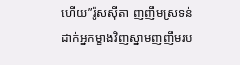ហើយ”រ៉ូសស៊ីតា ញញឹមស្រទន់ដាក់អ្នកម្ខាងវិញស្នាមញញឹមរប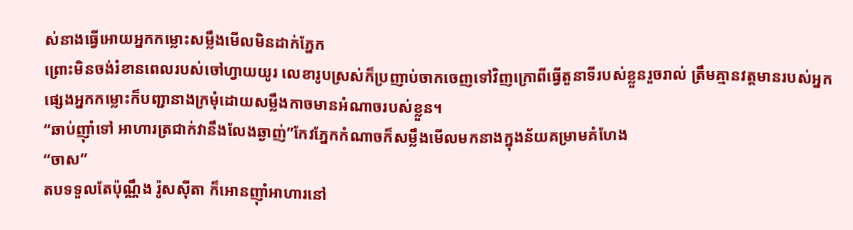ស់នាងធ្វើអោយអ្នកកម្លោះសម្លឹងមើលមិនដាក់ភ្នែក
ព្រោះមិនចង់រំខានពេលរបស់ចៅហ្វាយយូរ លេខារូបស្រស់ក៏ប្រញាប់ចាកចេញទៅវិញក្រោពីធ្វើតួនាទីរបស់ខ្លួនរួចរាល់ ត្រឹមគ្មានវត្តមានរបស់អ្នកផ្សេងអ្នកកម្លោះក៏បញ្ជានាងក្រមុំដោយសម្លឹងកាចមានអំណាចរបស់ខ្លួន។
“ឆាប់ញ៉ាំទៅ អាហារត្រជាក់វានឹងលែងឆ្ងាញ់”កែវភ្នែកកំណាចក៏សម្លឹងមើលមកនាងក្នុងន័យគម្រាមគំហែង
“ចាស”
តបទទួលតែប៉ុណ្ណឹង រ៉ូសស៊ីតា ក៏អោនញ៉ាំអាហារនៅ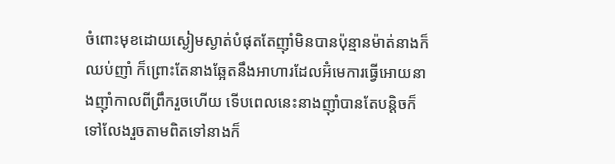ចំពោះមុខដោយស្ងៀមស្ងាត់បំផុតតែញ៉ាំមិនបានប៉ុន្មានម៉ាត់នាងក៏ឈប់ញាំ ក៏ព្រោះតែនាងឆ្អែតនឹងអាហារដែលអ៊ំមេការធ្វើអោយនាងញ៉ាំកាលពីព្រឹករួចហើយ ទើបពេលនេះនាងញ៉ាំបានតែបន្តិចក៏ទៅលែងរួចតាមពិតទៅនាងក៏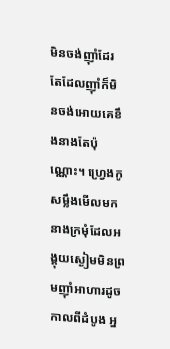មិនចង់ញ៉ាំដែរតែដែលញ៉ាំក៏មិនចង់អោយគេខឹងនាងតែប៉ុណ្ណោះ។ ហ្វ្រេងកូ សម្លឹងមើលមកនាងក្រមុំដែលអង្គុយស្ងៀមមិនព្រមញ៉ាំអាហារដូចកាលពីដំបូង អ្ន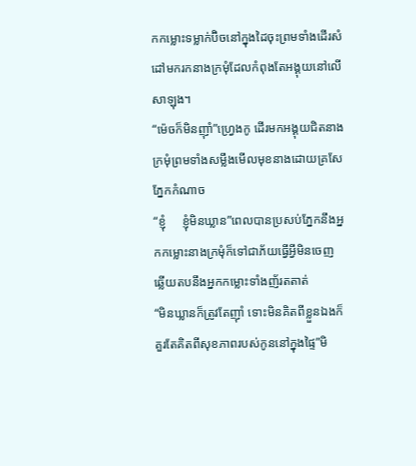កកម្លោះទម្លាក់ប៊ិចនៅក្នុងដៃចុះព្រមទាំងដើរសំដៅមករកនាងក្រមុំដែលកំពុងតែអង្គុយនៅលើសាឡុង។
“ម៉េចក៏មិនញ៉ាំ”ហ្វ្រេងកូ ដើរមកអង្គុយជិតនាងក្រមុំព្រមទាំងសម្លឹងមើលមុខនាងដោយគ្រសែភ្នែកកំណាច
“ខ្ញុំ     ខ្ញុំមិនឃ្លាន”ពេលបានប្រសប់ភ្នែកនឹងអ្នកកម្លោះនាងក្រមុំក៏ទៅជាភ័យធ្វើអ្វីមិនចេញ
ឆ្លើយតបនឹងអ្នកកម្លោះទាំងញ័រតតាត់
“មិនឃ្លានក៏ត្រូវតែញ៉ាំ ទោះមិនគិតពីខ្លួនឯងក៏គួរតែគិតពីសុខភាពរបស់កូននៅក្នុងផ្ទៃ”មិ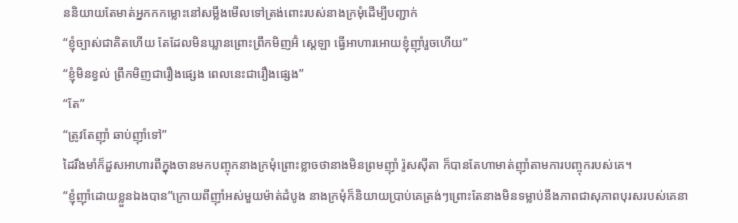ននិយាយតែមាត់អ្នកកកម្លោះនៅសម្លឹងមើលទៅត្រង់ពោះរបស់នាងក្រមុំដើម្បីបញ្ជាក់
“ខ្ញុំច្បាស់ជាគិតហើយ តែដែលមិនឃ្លានព្រោះព្រឹកមិញអ៊ំ ស្តេឡា ធ្វើអាហារអោយខ្ញុំញ៉ាំរួចហើយ”
“ខ្ញុំមិនខ្វល់ ព្រឹកមិញជារឿងផ្សេង ពេលនេះជារឿងផ្សេង”
“តែ”
“ត្រូវតែញ៉ាំ ឆាប់ញ៉ាំទៅ”
ដៃរឹងមាំក៏ដួសអាហារពីក្នុងចានមកបញ្ចុកនាងក្រមុំព្រោះខ្លាចថានាងមិនព្រមញ៉ាំ រ៉ូសស៊ីតា ក៏បានតែហាមាត់ញ៉ាំតាមការបញ្ចុករបស់គេ។
“ខ្ញុំញ៉ាំដោយខ្លួនឯងបាន”ក្រោយពីញ៉ាំអស់មួយម៉ាត់ដំបូង នាងក្រមុំក៏និយាយប្រាប់គេត្រង់ៗព្រោះតែនាងមិនទម្លាប់នឹងភាពជាសុភាពបុរសរបស់គេនា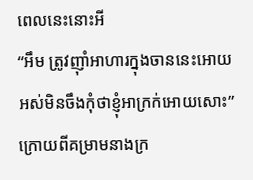ពេលនេះនោះអី
“អឹម ត្រូវញ៉ាំអាហារក្នុងចាននេះអោយអស់មិនចឹងកុំថាខ្ញុំអាក្រក់អោយសោះ”ក្រោយពីគម្រាមនាងក្រ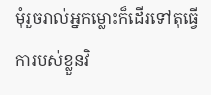មុំរួចរាល់អ្នកម្លោះក៏ដើរទៅតុធ្វើការបស់ខ្លួនវិ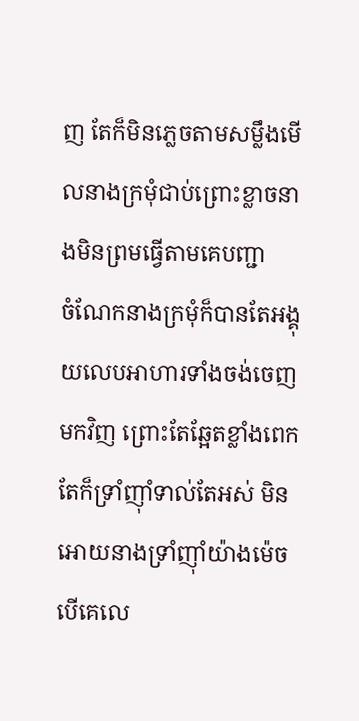ញ តែក៏មិនភ្លេចតាមសម្លឹងមើលនាងក្រមុំជាប់ព្រោះខ្លាចនាងមិនព្រមធ្វើតាមគេបញ្ជា
ចំណែកនាងក្រមុំក៏បានតែអង្គុយលេបអាហារទាំងចង់ចេញមកវិញ ព្រោះតែឆ្អែតខ្លាំងពេកតែក៏ទ្រាំញ៉ាំទាល់តែអស់ មិនអោយនាងទ្រាំញ៉ាំយ៉ាងម៉េចបើគេលេ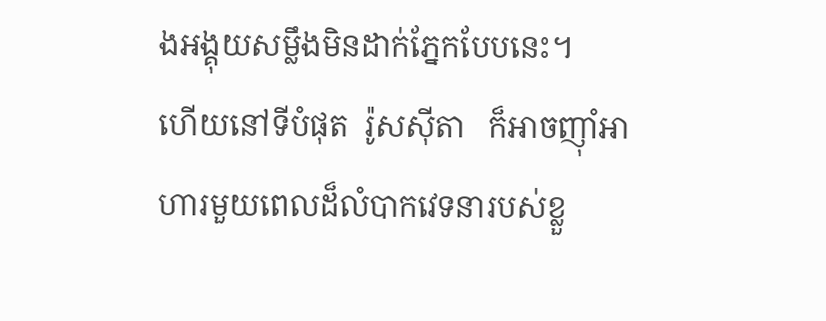ងអង្គុយសម្លឹងមិនដាក់ភ្នែកបែបនេះ។
ហើយនៅទីបំផុត  រ៉ូសស៊ីតា   ក៏អាចញ៉ាំអាហារមួយពេលដ៏លំបាកវេទនារបស់ខ្លួ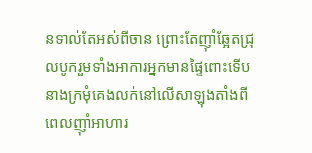នទាល់តែអស់ពីចាន ព្រោះតែញ៉ាំឆ្អែតជ្រុលបូករួមទាំងអាការអ្នកមានផ្ទៃពោះទើបនាងក្រមុំគេងលក់នៅលើសាឡុងតាំងពីពេលញ៉ាំអាហារ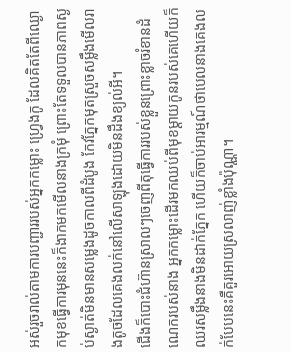អស់រួចរាល់តាមការបញ្ជាររបស់អ្នកកម្លោះ ហ្វ្រេងកូ ដែលគិតតែពីឈ្ងោកមុខធ្វើការមុននេះក៏ងាកមកមើលនាងក្រមុំ ព្រោះតែទទួលបានភាពស្ងប់ស្ងាត់មិនមានសម្លេងដូចកាលពីដំបូង កែវភ្នែកមុតស្រួចសម្លឹងមើលរាងតូចដែលគេងលក់នៅលើសាឡុងដោយមិនដឹងខ្យល់អី។
ជើងក៏បោះជំហ៊ានស្រាលៗចេញពីតុធ្វើការរបស់ខ្លួនព្រោះខ្លាចរំខានដំណេករបស់នាង អ្នកកម្លោះដើរមកឈប់ពីមុខម្ដាយកូនរបស់គេហើយក៏ឈរសម្លឹងនាងមិនដាក់ភ្នែក ហើយក៏ចាប់អារម្មណ៍ថាបេលនាងគេងលក់បែបនេះគឺគួរអោយស្រលាញ់ខ្លាំងប៉ុណ្ណា។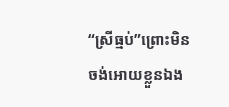“ស្រីធ្មប់”ព្រោះមិនចង់អោយខ្លួនឯង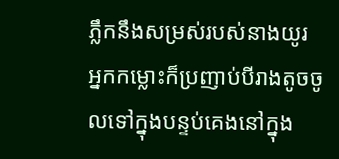ភ្លឹកនឹងសម្រស់របស់នាងយូរ អ្នកកម្លោះក៏ប្រញាប់បីរាងតូចចូលទៅក្នុងបន្ទប់គេងនៅក្នុង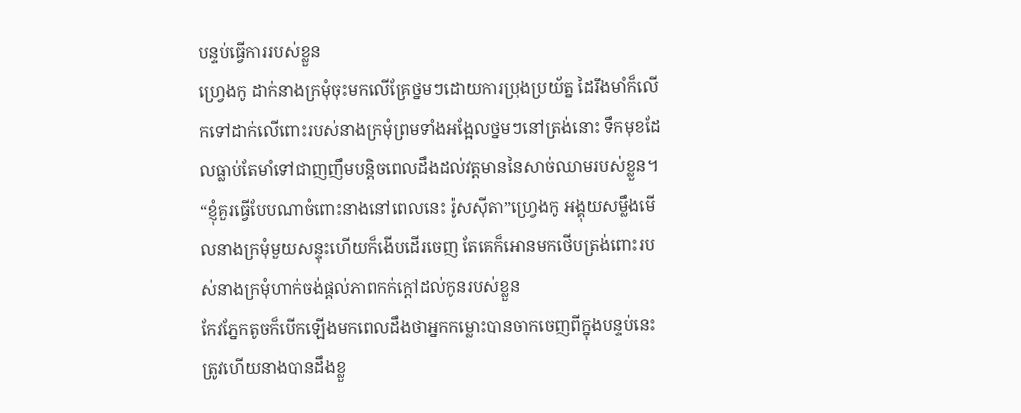បន្ទប់ធ្វើការរបស់ខ្លួន
ហ្វ្រេងកូ ដាក់នាងក្រមុំចុះមកលើគ្រែថ្នមៗដោយការប្រុងប្រយ័ត្ន ដៃរឹងមាំក៏លើកទៅដាក់លើពោះរបស់នាងក្រមុំព្រមទាំងអង្អែលថ្នមៗនៅត្រង់នោះ ទឹកមុខដែលធ្លាប់តែមាំទៅជាញញឹមបន្តិចពេលដឹងដល់វត្តមាននៃសាច់ឈាមរបស់ខ្លួន។
“ខ្ញុំគួរធ្វើបែបណាចំពោះនាងនៅពេលនេះ រ៉ូសស៊ីតា”ហ្វ្រេងកូ អង្គុយសម្លឹងមើលនាងក្រមុំមួយសន្ទុះហើយក៏ងើបដើរចេញ តែគេក៏អោនមកថើបត្រង់ពោះរបស់នាងក្រមុំហាក់ចង់ផ្ដល់ភាពកក់ក្ដៅដល់កូនរបស់ខ្លួន
កែវភ្នែកតូចក៏បើកឡើងមកពេលដឹងថាអ្នកកម្លោះបានចាកចេញពីក្នុងបន្ទប់នេះ ត្រូវហើយនាងបានដឹងខ្លួ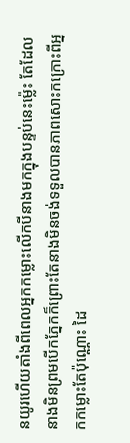នយូរហើយតាំងពីពេលអ្នកកម្លោះលើកបីនាងមកក្នុងបន្ទប់នេះម្ល៉េះ តែដែលនាងមិនព្រមបើកភ្នែកក៏ព្រោះតែនាងមិនចង់ទទួលបានភាពសោះកក្រោះពីអ្នកកម្លោះតែប៉ុណ្ណោះ ដៃ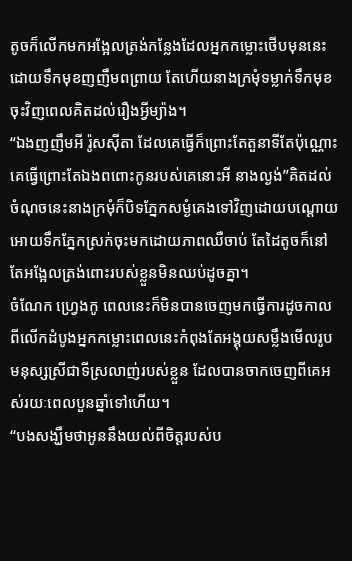តូចក៏លើកមកអង្អែលត្រង់កន្លែងដែលអ្នកកម្លោះថើបមុននេះដោយទឹកមុខញញឹមពព្រាយ តែហើយនាងក្រមុំទម្លាក់ទឹកមុខចុះវិញពេលគិតដល់រឿងអ្វីម្យ៉ាង។
“ឯងញញឹមអី រ៉ូសស៊ីតា ដែលគេធ្វើក៏ព្រោះតែតួនាទីតែប៉ុណ្ណោះគេធ្វើព្រោះតែឯងពពោះកូនរបស់គេនោះអី នាងល្ងង់”គិតដល់ចំណុចនេះនាងក្រមុំក៏បិទភ្នែកសម្ងំគេងទៅវិញដោយបណ្ដោយអោយទឹកភ្នែកស្រក់ចុះមកដោយភាពឈឺចាប់ តែដៃតូចក៏នៅតែអង្អែលត្រង់ពោះរបស់ខ្លួនមិនឈប់ដូចគ្នា។
ចំណែក ហ្វ្រេងកូ ពេលនេះក៏មិនបានចេញមកធ្វើការដូចកាលពីលើកដំបូងអ្នកកម្លោះពេលនេះកំពុងតែអង្គុយសម្លឹងមើលរូបមនុស្សស្រីជាទីស្រលាញ់របស់ខ្លួន ដែលបានចាកចេញពីគេអស់រយៈពេលបួនឆ្នាំទៅហើយ។
“បងសង្ឃឹមថាអូននឹងយល់ពីចិត្តរបស់ប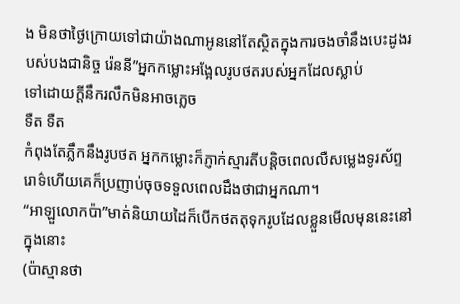ង មិនថាថ្ងៃក្រោយទៅជាយ៉ាងណាអូននៅតែស្ថិតក្នុងការចងចាំនឹងបេះដូងរបស់បងជានិច្ច រ៉េននី”អ្នកកម្លោះអង្អែលរូបថតរបស់អ្នកដែលស្លាប់
ទៅដោយក្ដីនឹករលឹកមិនអាចភ្លេច
ទឺត ទឺត
កំពុងតែភ្លឹកនឹងរូបថត អ្នកកម្លោះក៏ភ្ញាក់ស្មារតីបន្តិចពេលលឺសម្លេងទូរស័ព្ទរោទ៌ហើយគេក៏ប្រញាប់ចុចទទួលពេលដឹងថាជាអ្នកណា។
“អាឡួលោកប៉ា”មាត់និយាយដៃក៏បើកថតតុទុករូបដែលខ្លួនមើលមុននេះនៅក្នុងនោះ
(ប៉ាស្មានថា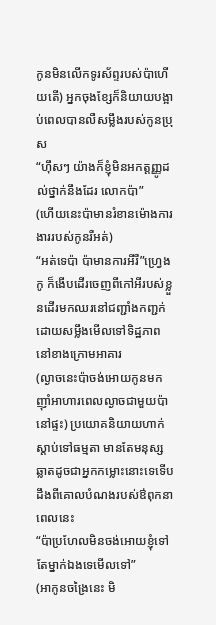កូនមិនលើកទូរស័ព្ទរបស់ប៉ាហើយតើ) អ្នកចុងខ្សែក៏និយាយបង្អាប់ពេលបានលឺសម្លឹងរបស់កូនប្រុស
“ហ៊ឹសៗ យ៉ាងក៏ខ្ញុំមិនអកត្តញ្ញូដល់ថ្នាក់នឹងដែរ លោកប៉ា”
(ហើយនេះប៉ាមានរំខានម៉ោងការងាររបស់កូនរឺអត់)
“អត់ទេប៉ា ប៉ាមានការអីរឺ”ហ្វ្រេងកូ ក៏ងើបដើរចេញពីកៅអីរបស់ខ្លួនដើរមកឈរនៅជញ្ជាំងកញ្ជក់ដោយសម្លឹងមើលទៅទិដ្ឋភាពនៅខាងក្រោមអាគារ
(ល្ងាចនេះប៉ាចង់អោយកូនមកញ៉ាំអាហារពេលល្ងាចជាមួយប៉ានៅផ្ទះ) ប្រយោគនិយាយហាក់ស្ដាប់ទៅធម្មតា មានតែមនុស្សឆ្លាតដូចជាអ្នកកម្លោះនោះទេទើបដឹងពីគោលបំណងរបស់ឳពុកនាពេលនេះ
“ប៉ាប្រហែលមិនចង់អោយខ្ញុំទៅតែម្នាក់ឯងទេមើលទៅ”
(អាកូនចង្រៃនេះ មិ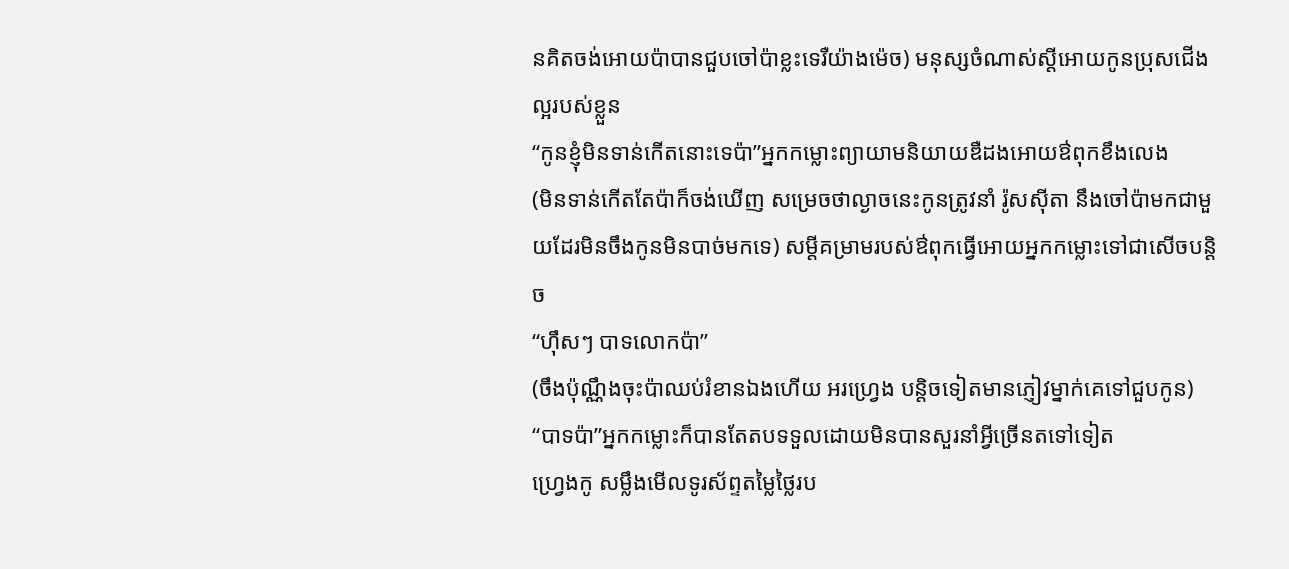នគិតចង់អោយប៉ាបានជួបចៅប៉ាខ្លះទេរឺយ៉ាងម៉េច) មនុស្សចំណាស់ស្ដីអោយកូនប្រុសជើងល្អរបស់ខ្លួន
“កូនខ្ញុំមិនទាន់កើតនោះទេប៉ា”អ្នកកម្លោះព្យាយាមនិយាយឌឺដងអោយឳពុកខឹងលេង
(មិនទាន់កើតតែប៉ាក៏ចង់ឃើញ សម្រេចថាល្ងាចនេះកូនត្រូវនាំ រ៉ូសស៊ីតា នឹងចៅប៉ាមកជាមួយដែរមិនចឹងកូនមិនបាច់មកទេ) សម្ដីគម្រាមរបស់ឳពុកធ្វើអោយអ្នកកម្លោះទៅជាសើចបន្តិច
“ហ៊ឹសៗ បាទលោកប៉ា”
(ចឹងប៉ុណ្ណឹងចុះប៉ាឈប់រំខានឯងហើយ អរហ្វ្រេង បន្តិចទៀតមានភ្ញៀវម្នាក់គេទៅជួបកូន)
“បាទប៉ា”អ្នកកម្លោះក៏បានតែតបទទួលដោយមិនបានសួរនាំអ្វីច្រើនតទៅទៀត
ហ្វ្រេងកូ សម្លឹងមើលទូរស័ព្ទតម្លៃថ្លៃរប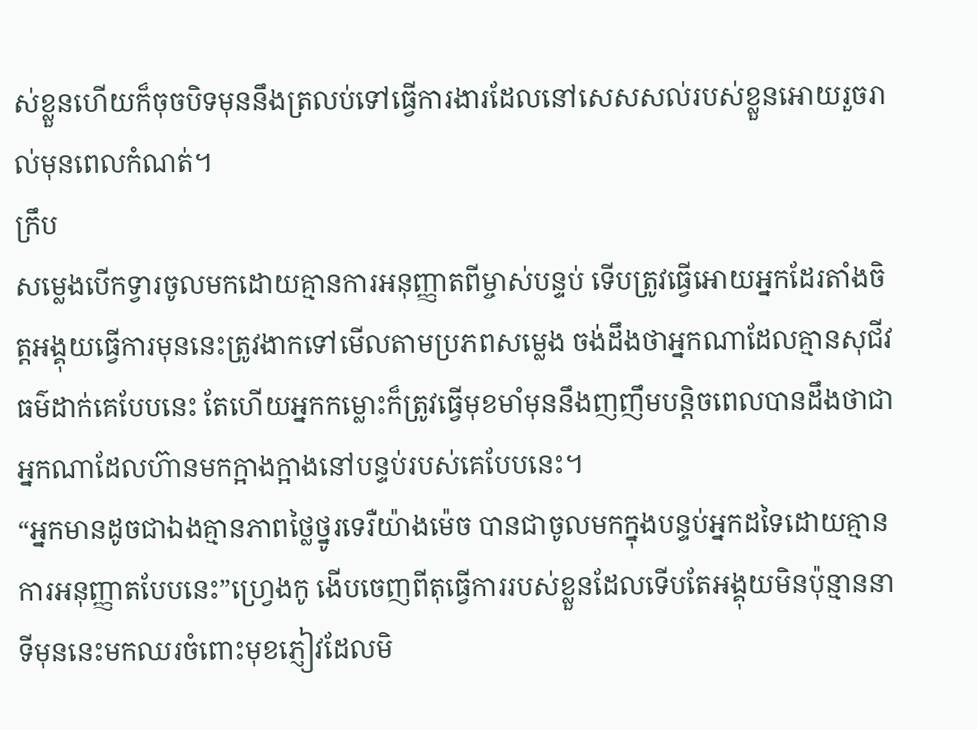ស់ខ្លួនហើយក៏ចុចបិទមុននឹងត្រលប់ទៅធ្វើការងារដែលនៅសេសសល់របស់ខ្លួនអោយរួចរាល់មុនពេលកំណត់។
ក្រឹប
សម្លេងបើកទ្វារចូលមកដោយគ្មានការអនុញ្ញាតពីម្ចាស់បន្ទប់ ទើបត្រូវធ្វើអោយអ្នកដែរតាំងចិត្តអង្គុយធ្វើការមុននេះត្រូវងាកទៅមើលតាមប្រភពសម្លេង ចង់ដឹងថាអ្នកណាដែលគ្មានសុជីវធម៌ដាក់គេបែបនេះ តែហើយអ្នកកម្លោះក៏ត្រូវធ្វើមុខមាំមុននឹងញញឹមបន្តិចពេលបានដឹងថាជាអ្នកណាដែលហ៊ានមកក្អាងក្អាងនៅបន្ទប់របស់គេបែបនេះ។
“អ្នកមានដូចជាឯងគ្មានភាពថ្លៃថ្នូរទេរឺយ៉ាងម៉េច បានជាចូលមកក្នុងបន្ទប់អ្នកដទៃដោយគ្មានការអនុញ្ញាតបែបនេះ”ហ្វ្រេងកូ ងើបចេញពីតុធ្វើការរបស់ខ្លួនដែលទើបតែអង្គុយមិនប៉ុន្មាននាទីមុននេះមកឈរចំពោះមុខភ្ញៀវដែលមិ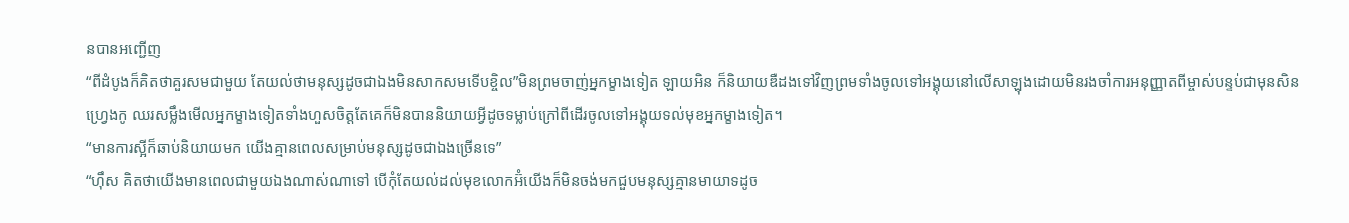នបានអញ្ជើញ
“ពីដំបូងក៏គិតថាគួរសមជាមួយ តែយល់ថាមនុស្សដូចជាឯងមិនសាកសមទើបខ្ចិល”មិនព្រមចាញ់អ្នកម្ខាងទៀត ឡាយអិន ក៏និយាយឌឺដងទៅវិញព្រមទាំងចូលទៅអង្គុយនៅលើសាឡុងដោយមិនរងចាំការអនុញ្ញាតពីម្ចាស់បន្ទប់ជាមុនសិន
ហ្វ្រេងកូ ឈរសម្លឹងមើលអ្នកម្ខាងទៀតទាំងហួសចិត្តតែគេក៏មិនបាននិយាយអ្វីដូចទម្លាប់ក្រៅពីដើរចូលទៅអង្គុយទល់មុខអ្នកម្ខាងទៀត។
“មានការស្អីក៏ឆាប់និយាយមក យើងគ្មានពេលសម្រាប់មនុស្សដូចជាឯងច្រើនទេ”
“ហ៊ឹស គិតថាយើងមានពេលជាមួយឯងណាស់ណាទៅ បើកុំតែយល់ដល់មុខលោកអ៊ំយើងក៏មិនចង់មកជួបមនុស្សគ្មានមាយាទដូច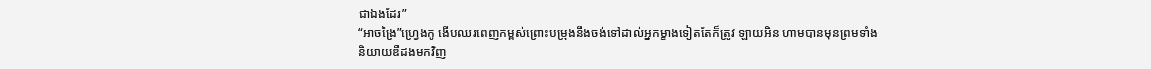ជាឯងដែរ”
“អាចង្រៃ”ហ្វ្រេងកូ ងើបឈរពេញកម្ពស់ព្រោះបម្រុងនឹងចង់ទៅដាល់អ្នកម្ខាងទៀតតែក៏ត្រូវ ឡាយអិន ហាមបានមុនព្រមទាំងនិយាយឌឺដងមកវិញ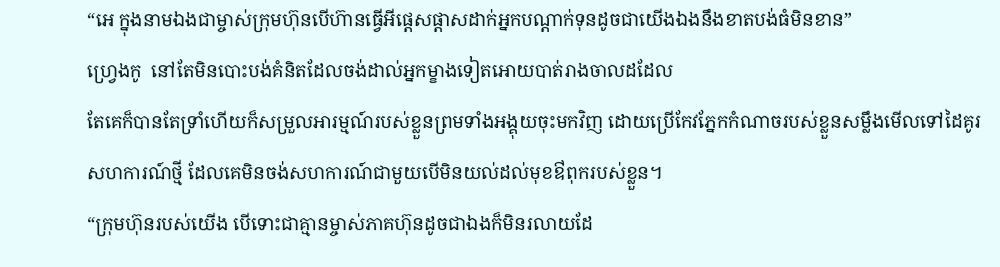“អេ ក្នុងនាមឯងជាម្ចាស់ក្រុមហ៊ុនបើហ៊ានធ្វើអីផ្ដេសផ្ដាសដាក់អ្នកបណ្ដាក់ទុនដូចជាយើងឯងនឹងខាតបង់ធំមិនខាន”
ហ្វ្រេងកូ  នៅតែមិនបោះបង់គំនិតដែលចង់ដាល់អ្នកម្ខាងទៀតអោយបាត់រាងចាលដដែល
តែគេក៏បានតែទ្រាំហើយក៏សម្រួលអារម្មណ៍របស់ខ្លួនព្រមទាំងអង្គុយចុះមកវិញ ដោយប្រើកែវភ្នែកកំណាចរបស់ខ្លួនសម្លឹងមើលទៅដៃគូរសហការណ៍ថ្មី ដែលគេមិនចង់សហការណ៍ជាមួយបើមិនយល់ដល់មុខឳពុករបស់ខ្លួន។
“ក្រុមហ៊ុនរបស់យើង បើទោះជាគ្មានម្ចាស់ភាគហ៊ុនដូចជាឯងក៏មិនរលាយដែ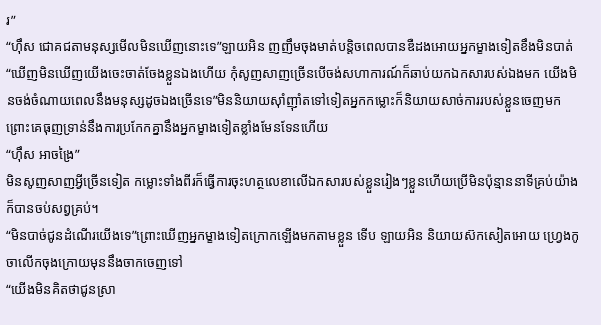រ”
“ហ៊ឹស ជោគជតាមនុស្សមើលមិនឃើញនោះទេ”ឡាយអិន ញញឹមចុងមាត់បន្តិចពេលបានឌឺដងអោយអ្នកម្ខាងទៀតខឹងមិនបាត់
“ឃើញមិនឃើញយើងចេះចាត់ចែងខ្លួនឯងហើយ កុំសូញសាញច្រើនបើចង់សហាការណ៍ក៏ឆាប់យកឯកសារបស់ឯងមក យើងមិនចង់ចំណាយពេលនឹងមនុស្សដូចឯងច្រើនទេ”មិននិយាយស៊ាំញ៉ាំតទៅទៀតអ្នកកម្លោះក៏និយាយសាច់ការរបស់ខ្លួនចេញមក ព្រោះគេធុញទ្រាន់នឹងការប្រកែកគ្នានឹងអ្នកម្ខាងទៀតខ្លាំងមែនទែនហើយ
“ហ៊ឹស អាចង្រៃ”
មិនសូញសាញអ្វីច្រើនទៀត កម្លោះទាំងពីរក៏ធ្វើការចុះហត្ថលេខាលើឯកសារបស់ខ្លួនរៀងៗខ្លួនហើយប្រើមិនប៉ុន្មាននាទីគ្រប់យ៉ាងក៏បានចប់សព្វគ្រប់។
“មិនបាច់ជូនដំណើរយើងទេ”ព្រោះឃើញអ្នកម្ខាងទៀតក្រោកឡើងមកតាមខ្លួន ទើប ឡាយអិន និយាយស៊កសៀតអោយ ហ្វ្រេងកូ ចាលើកចុងក្រោយមុននឹងចាកចេញទៅ
“យើងមិនគិតថាជូនស្រា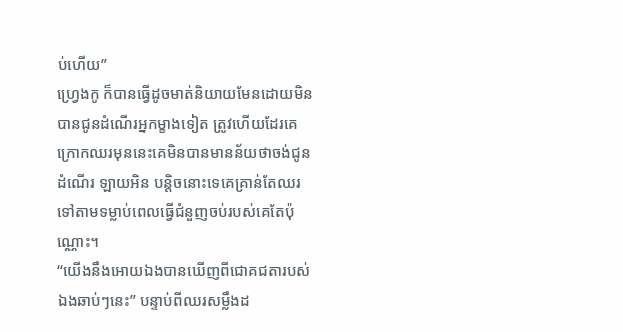ប់ហើយ”
ហ្វ្រេងកូ ក៏បានធ្វើដូចមាត់និយាយមែនដោយមិនបានជូនដំណើរអ្នកម្ខាងទៀត ត្រូវហើយដែរគេក្រោកឈរមុននេះគេមិនបានមានន័យថាចង់ជូនដំណើរ ឡាយអិន បន្តិចនោះទេគេគ្រាន់តែឈរទៅតាមទម្លាប់ពេលធ្វើជំនួញចប់របស់គេតែប៉ុណ្ណោះ។
“យើងនឹងអោយឯងបានឃើញពីជោគជតារបស់ឯងឆាប់ៗនេះ” បន្ទាប់ពីឈរសម្លឹងដ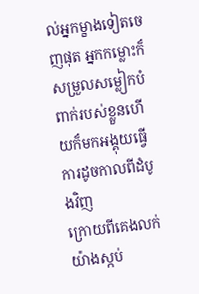ល់អ្នកម្ខាងទៀតចេញផុត អ្នកកម្លោះក៏សម្រួលសម្លៀកបំពាក់របស់ខ្លួនហើយក៏មកអង្គុយធ្វើការដូចកាលពីដំបូងវិញ
ក្រោយពីគេងលក់យ៉ាងស្កប់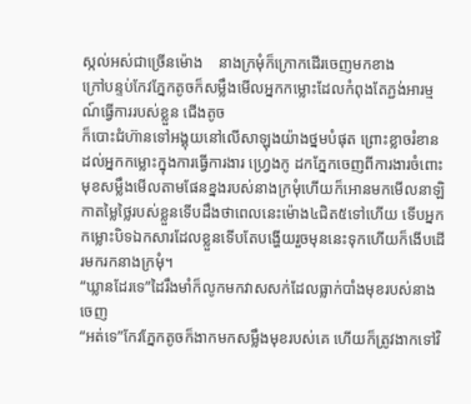ស្កល់អស់ជាច្រើនម៉ោង    នាងក្រមុំក៏ក្រោកដើរចេញមកខាង
ក្រៅបន្ទប់កែវភ្នែកតូចក៏សម្លឹងមើលអ្នកកម្លោះដែលកំពុងតែភ្ជង់អារម្មណ៍ធ្វើការរបស់ខ្លួន ជើងតូច
ក៏បោះជំហ៊ានទៅអង្គុយនៅលើសាឡុងយ៉ាងថ្នមបំផុត ព្រោះខ្លាចរំខានដល់អ្នកកម្លោះក្នុងការធ្វើការងារ ហ្វ្រេងកូ ដកភ្នែកចេញពីការងារចំពោះមុខសម្លឹងមើលតាមផែនខ្នងរបស់នាងក្រមុំហើយក៏អោនមកមើលនាឡិកាតម្លៃថ្លៃរបស់ខ្លួនទើបដឹងថាពេលនេះម៉ោង៤ជិត៥ទៅហើយ ទើបអ្នកកម្លោះបិទឯកសារដែលខ្លួនទើបតែបង្ហើយរួចមុននេះទុកហើយក៏ងើបដើរមករកនាងក្រមុំ។
“ឃ្លានដែរទេ”ដៃរឹងមាំក៏លូកមកវាសសក់ដែលធ្លាក់បាំងមុខរបស់នាងចេញ
“អត់ទេ”កែវភ្នែកតូចក៏ងាកមកសម្លឹងមុខរបស់គេ ហើយក៏ត្រូវងាកទៅវិ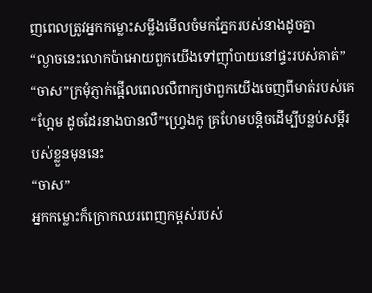ញពេលត្រូវអ្នកកម្លោះសម្លឹងមើលចំមកភ្នែករបស់នាងដូចគ្នា
“ល្ងាចនេះលោកប៉ាអោយពួកយើងទៅញ៉ាំបាយនៅផ្ទះរបស់គាត់”
“ចាស”ក្រមុំភ្ញាក់ផ្អើលពេលលឺពាក្យថាពួកយើងចេញពីមាត់របស់គេ
“ហ្អែម ដូចដែរនាងបានលឺ”ហ្វ្រេងកូ គ្រហែមបន្តិចដើម្បីបន្លប់សម្ដីរបស់ខ្លួនមុននេះ
“ចាស”
អ្នកកម្លោះក៏ក្រោកឈរពេញកម្ពស់របស់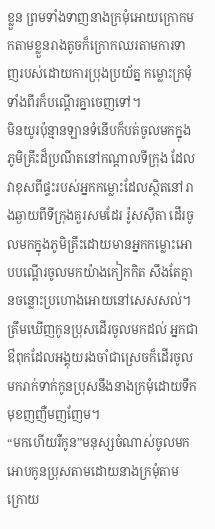ខ្លួន ព្រមទាំងទាញនាងក្រមុំអោយក្រោកមកតាមខ្លួនរាងតូចក៏ក្រោកឈរតាមការទាញរបស់ដោយការប្រុងប្រយ័ត្ន កម្លោះក្រមុំទាំងពីរក៏បណ្ដើរគ្នាចេញទៅ។
មិនយូរប៉ុន្មានឡានទំនើបក៏បត់ចូលមកក្នុងភូមិគ្រឹះដ៏ប្រណីតនៅកណ្ដាលទីក្រុង ដែលវាខុសពីផ្ទះរបស់អ្នកកម្លោះដែលស្ថិតនៅរាងឆ្ងាយពីទីក្រុងគួរសមដែរ រ៉ូសស៊ីតា ដើរចូលមកក្នុងភូមិគ្រឹះដោយមានអ្នកកម្លោះអោបបណ្ដើរចូលមកយ៉ាងកៀកកិត សឹងតែគ្មានចន្លោះប្រហោងអោយនៅសេសសល់។
ត្រឹមឃើញកូនប្រុសដើរចូលមកដល់ អ្នកជាឳពុកដែលអង្គុយរងចាំជាស្រេចក៏ដើរចូលមករាក់ទាក់កូនប្រុសនឹងនាងក្រមុំដោយទឹកមុខញញឺមញញែម។
“មកហើយរឺកូន”មនុស្សចំណាស់ចូលមកអោបកូនប្រុសតាមដោយនាងក្រមុំតាមក្រោយ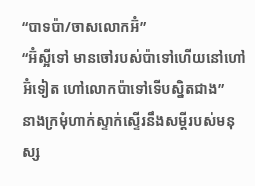“បាទប៉ា/ចាសលោកអ៊ំ”
“អ៊ំស្អីទៅ មានចៅរបស់ប៉ាទៅហើយនៅហៅអ៊ំទៀត ហៅលោកប៉ាទៅទើបស្និតជាង”
នាងក្រមុំហាក់ស្ទាក់ស្ទើរនឹងសម្ដីរបស់មនុស្ស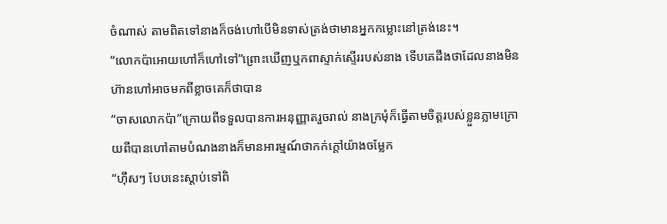ចំណាស់ តាមពិតទៅនាងក៏ចង់ហៅបើមិនទាស់ត្រង់ថាមានអ្នកកម្លោះនៅត្រង់នេះ។
“លោកប៉ាអោយហៅក៏ហៅទៅ”ព្រោះឃើញឬកពាស្ទាក់ស្ទើររបស់នាង ទើបគេដឹងថាដែលនាងមិនហ៊ានហៅអាចមកពីខ្លាចគេក៏ថាបាន
“ចាសលោកប៉ា”ក្រោយពីទទួលបានការអនុញ្ញាតរួចរាល់ នាងក្រមុំក៏ធ្វើតាមចិត្តរបស់ខ្លួនភ្លាមក្រោយពីបានហៅតាមបំណងនាងក៏មានអារម្មណ៍ថាកក់ក្ដៅយ៉ាងចម្លែក
“ហ៊ឹសៗ បែបនេះស្ដាប់ទៅពិ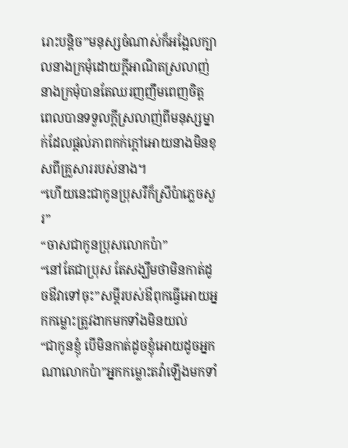រោះបន្តិច”មនុស្សចំណាស់ក៏អង្អែលក្បាលនាងក្រមុំដោយក្ដីអាណិតស្រលាញ់
នាងក្រមុំបានតែឈរញញឹមពេញចិត្ត ពេលបានទទួលក្ដីស្រលាញ់ពីមនុស្សម្នាក់ដែលផ្ដល់ភាពកក់ក្ដៅអោយនាងមិនខុសពីគ្រួសាររបស់នាង។
“ហើយនេះជាកូនប្រុសរឺក៏ស្រីប៉ាភ្លេចសួរ”
“ចាសជាកូនប្រុសលោកប៉ា”
“នៅតែជាប្រុស តែសង្ឃឹមថាមិនកាត់ដូចឳវាទៅចុះ”សម្ដីរបស់ឳពុកធ្វើអោយអ្នកកម្លោះត្រូវងាកមកទាំងមិនយល់
“ជាកូនខ្ញុំ បើមិនកាត់ដូចខ្ញុំអោយដូចអ្នកណាលោកប៉ា”អ្នកកម្លោះតវ៉ាឡើងមកទាំ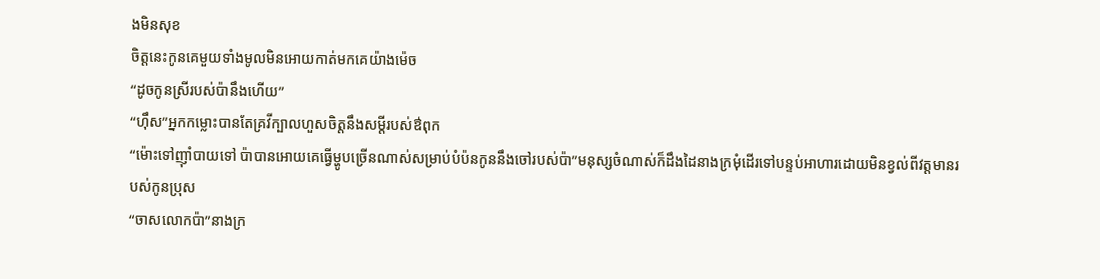ងមិនសុខ
ចិត្តនេះកូនគេមួយទាំងមូលមិនអោយកាត់មកគេយ៉ាងម៉េច
“ដូចកូនស្រីរបស់ប៉ានឹងហើយ”
“ហ៊ឹស”អ្នកកម្លោះបានតែគ្រវីក្បាលហួសចិត្តនឹងសម្ដីរបស់ឳពុក
“ម៉ោះទៅញ៉ាំបាយទៅ ប៉ាបានអោយគេធ្វើម្ហូបច្រើនណាស់សម្រាប់បំប៉នកូននឹងចៅរបស់ប៉ា”មនុស្សចំណាស់ក៏ដឹងដៃនាងក្រមុំដើរទៅបន្ទប់អាហារដោយមិនខ្វល់ពីវត្តមានរបស់កូនប្រុស
“ចាសលោកប៉ា”នាងក្រ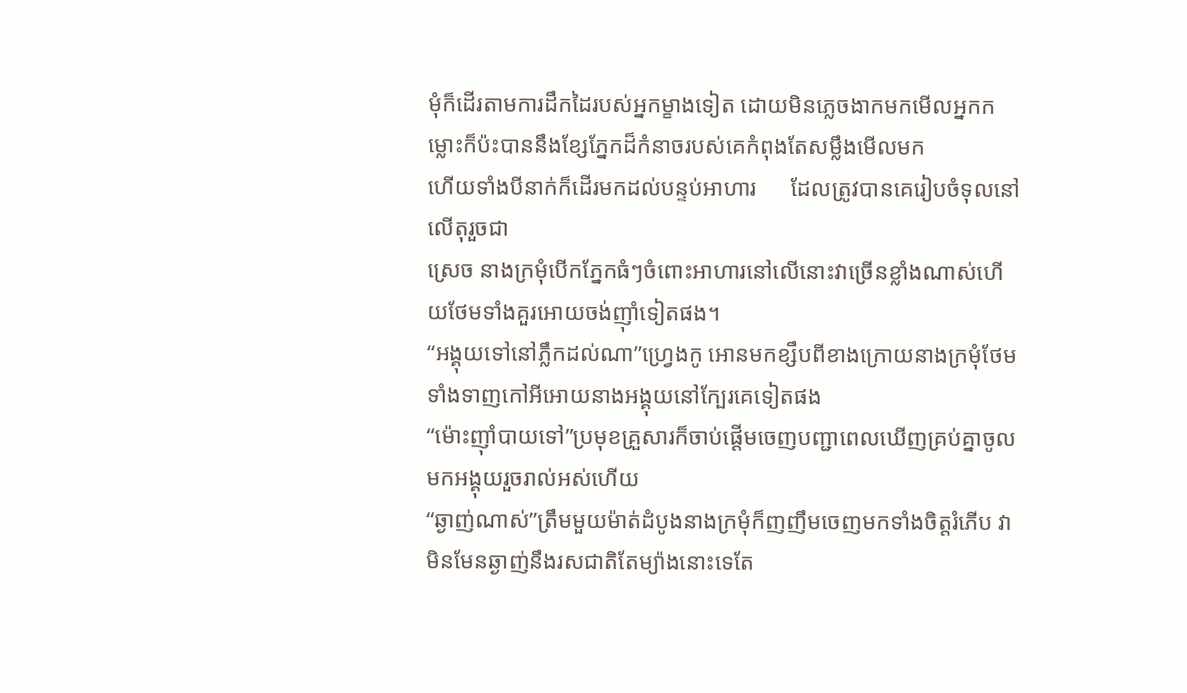មុំក៏ដើរតាមការដឹកដៃរបស់អ្នកម្ខាងទៀត ដោយមិនភ្លេចងាកមកមើលអ្នកកម្លោះក៏ប៉ះបាននឹងខ្សែភ្នែកដ៏កំនាចរបស់គេកំពុងតែសម្លឹងមើលមក
ហើយទាំងបីនាក់ក៏ដើរមកដល់បន្ទប់អាហារ      ដែលត្រូវបានគេរៀបចំទុលនៅលើតុរួចជា
ស្រេច នាងក្រមុំបើកភ្នែកធំៗចំពោះអាហារនៅលើនោះវាច្រើនខ្លាំងណាស់ហើយថែមទាំងគួរអោយចង់ញ៉ាំទៀតផង។
“អង្គុយទៅនៅភ្លឹកដល់ណា”ហ្វ្រេងកូ អោនមកខ្សឹបពីខាងក្រោយនាងក្រមុំថែមទាំងទាញកៅអីអោយនាងអង្គុយនៅក្បែរគេទៀតផង
“ម៉ោះញ៉ាំបាយទៅ”ប្រមុខគ្រួសារក៏ចាប់ផ្ដើមចេញបញ្ជាពេលឃើញគ្រប់គ្នាចូលមកអង្គុយរួចរាល់អស់ហើយ
“ឆ្ងាញ់ណាស់”ត្រឹមមួយម៉ាត់ដំបូងនាងក្រមុំក៏ញញឹមចេញមកទាំងចិត្តរំភើប វាមិនមែនឆ្ងាញ់នឹងរសជាតិតែម្យ៉ាងនោះទេតែ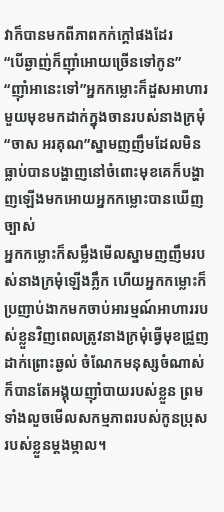វាក៏បានមកពីភាពកក់ក្ដៅផងដែរ
“បើឆ្ងាញ់ក៏ញ៉ាំអោយច្រើនទៅកូន”
“ញ៉ាំអានេះទៅ”អ្នកកម្លោះក៏ដួសអាហារមួយមុខមកដាក់ក្នុងចានរបស់នាងក្រមុំ
“ចាស អរគុណ”ស្នាមញញឹមដែលមិនធ្លាប់បានបង្ហាញនៅចំពោះមុខគេក៏បង្ហាញឡើងមកអោយអ្នកកម្លោះបានឃើញច្បាស់
អ្នកកម្លោះក៏សម្លឹងមើលស្នាមញញឹមរបស់នាងក្រមុំឡើងភ្លឹក ហើយអ្នកកម្លោះក៏ប្រញាប់ងាកមកចាប់អារម្មណ៍អាហាររបស់ខ្លួនវិញពេលត្រូវនាងក្រមុំធ្វើមុខជ្រួញដាក់ព្រោះឆ្ងល់ ចំណែកមនុស្សចំណាស់ក៏បានតែអង្គុយញ៉ាំបាយរបស់ខ្លួន ព្រមទាំងលួចមើលសកម្មភាពរបស់កូនប្រុសរបស់ខ្លួនម្ដងម្កាល។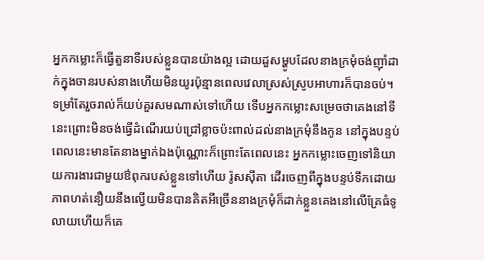អ្នកកម្លោះក៏ធ្វើតួនាទីរបស់ខ្លួនបានយ៉ាងល្អ ដោយដួសម្ហូបដែលនាងក្រមុំចង់ញ៉ាំដាក់ក្នុងចានរបស់នាងហើយមិនយូរប៉ុន្មានពេលវេលាស្រស់ស្រូបអាហារក៏បានចប់។
ទម្រាំតែរួចរាល់ក៏យប់គួរសមណាស់ទៅហើយ ទើបអ្នកកម្លោះសម្រេចថាគេងនៅទីនេះព្រោះមិនចង់ធ្វើដំណើរយប់ជ្រៅខ្លាចប៉ះពាល់ដល់នាងក្រមុំនឹងកូន នៅក្នុងបន្ទប់ពេលនេះមានតែនាងម្នាក់ឯងប៉ុណ្ណោះក៏ព្រោះតែពេលនេះ អ្នកកម្លោះចេញទៅនិយាយការងារជាមួយឳពុករបស់ខ្លួនទៅហើយ រ៉ូសស៊ីតា ដើរចេញពីក្នុងបន្ទប់ទឹកដោយភាពហត់នឿយនឹងល្វើយមិនបានគិតអីច្រើននាងក្រមុំក៏ដាក់ខ្លួនគេងនៅលើគ្រែធំទូលាយហើយក៏គេ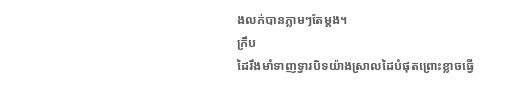ងលក់បានភ្លាមៗតែម្ដង។
ក្រឹប
ដៃរឹងមាំទាញទ្វារបិទយ៉ាងស្រាលដៃបំផុតព្រោះខ្លាចធ្វើ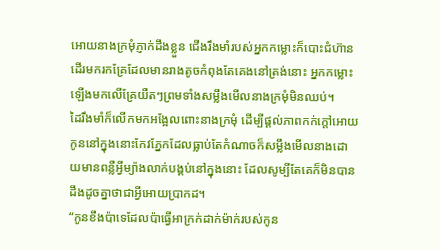អោយនាងក្រមុំភ្ញាក់ដឹងខ្លួន ជើងរឹងមាំរបស់អ្នកកម្លោះក៏បោះជំហ៊ានដើរមករកគ្រែដែលមានរាងតូចកំពុងតែគេងនៅត្រង់នោះ អ្នកកម្លោះឡើងមកលើគ្រែយឺតៗព្រមទាំងសម្លឹងមើលនាងក្រមុំមិនឈប់។
ដៃរឹងមាំក៏លើកមកអង្អែលពោះនាងក្រមុំ ដើម្បីផ្ដល់ភាពកក់ក្ដៅអោយកូននៅក្នុងនោះកែវភ្នែកដែលធ្លាប់តែកំណាចក៏សម្លឹងមើលនាងដោយមានពន្លឺអ្វីម្យ៉ាងលាក់បង្គប់នៅក្នុងនោះ ដែលសូម្បីតែគេក៏មិនបានដឹងដូចគ្នាថាជាអ្វីអោយប្រាកដ។
“កូនខឹងប៉ាទេដែលប៉ាធ្វើអាក្រក់ដាក់ម៉ាក់របស់កូន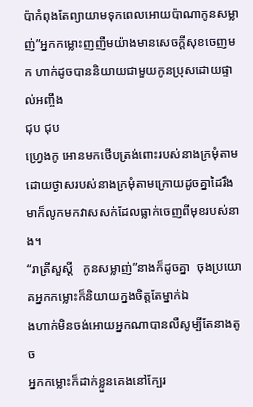ប៉ាកំពុងតែព្យាយាមទុកពេលអោយប៉ាណាកូនសម្លាញ់”អ្នកកម្លោះញញឺមយ៉ាងមានសេចក្ដីសុខចេញមក ហាក់ដូចបាននិយាយជាមួយកូនប្រុសដោយផ្ទាល់អញ្ចឹង
ជុប ជុប
ហ្វ្រេងកូ អោនមកថើបត្រង់ពោះរបស់នាងក្រមុំតាមដោយថ្ងាសរបស់នាងក្រមុំតាមក្រោយដូចគ្នាដៃរឹងមាក៏លូកមកវាសសក់ដែលធ្លាក់ចេញពីមុខរបស់នាង។
“រាត្រីសួស្ដី   កូនសម្លាញ់”នាងក៏ដូចគ្នា  ចុងប្រយោគអ្នកកម្លោះក៏និយាយក្នងចិត្តតែម្នាក់ឯ
ងហាក់មិនចង់អោយអ្នកណាបានលឺសូម្បីតែនាងតូច
អ្នកកម្លោះក៏ដាក់ខ្លួនគេងនៅក្បែរ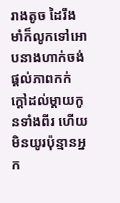រាងតូច ដៃរឹងមាំក៏លូកទៅអោបនាងហាក់ចង់ផ្ដល់ភាពកក់ក្ដៅដល់ម្ដាយកូនទាំងពីរ ហើយមិនយូរប៉ុន្មានអ្នក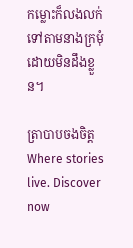កម្លោះក៏លងលក់ទៅតាមនាងក្រមុំដោយមិនដឹងខ្លួន។

ត្រាបាបចងចិត្តWhere stories live. Discover now